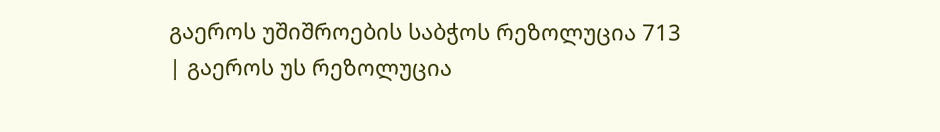გაეროს უშიშროების საბჭოს რეზოლუცია 713
| გაეროს უს რეზოლუცია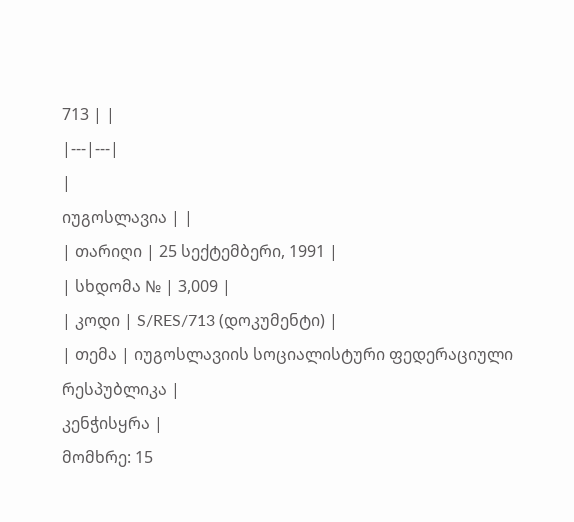713 | |
|---|---|
|
იუგოსლავია | |
| თარიღი | 25 სექტემბერი, 1991 |
| სხდომა № | 3,009 |
| კოდი | S/RES/713 (დოკუმენტი) |
| თემა | იუგოსლავიის სოციალისტური ფედერაციული რესპუბლიკა |
კენჭისყრა |
მომხრე: 15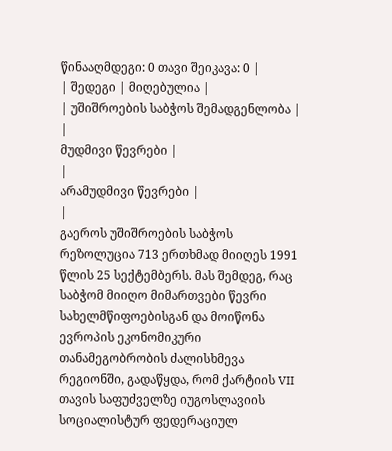წინააღმდეგი: 0 თავი შეიკავა: 0 |
| შედეგი | მიღებულია |
| უშიშროების საბჭოს შემადგენლობა | |
მუდმივი წევრები |
|
არამუდმივი წევრები |
|
გაეროს უშიშროების საბჭოს რეზოლუცია 713 ერთხმად მიიღეს 1991 წლის 25 სექტემბერს. მას შემდეგ, რაც საბჭომ მიიღო მიმართვები წევრი სახელმწიფოებისგან და მოიწონა ევროპის ეკონომიკური თანამეგობრობის ძალისხმევა რეგიონში, გადაწყდა, რომ ქარტიის VII თავის საფუძველზე იუგოსლავიის სოციალისტურ ფედერაციულ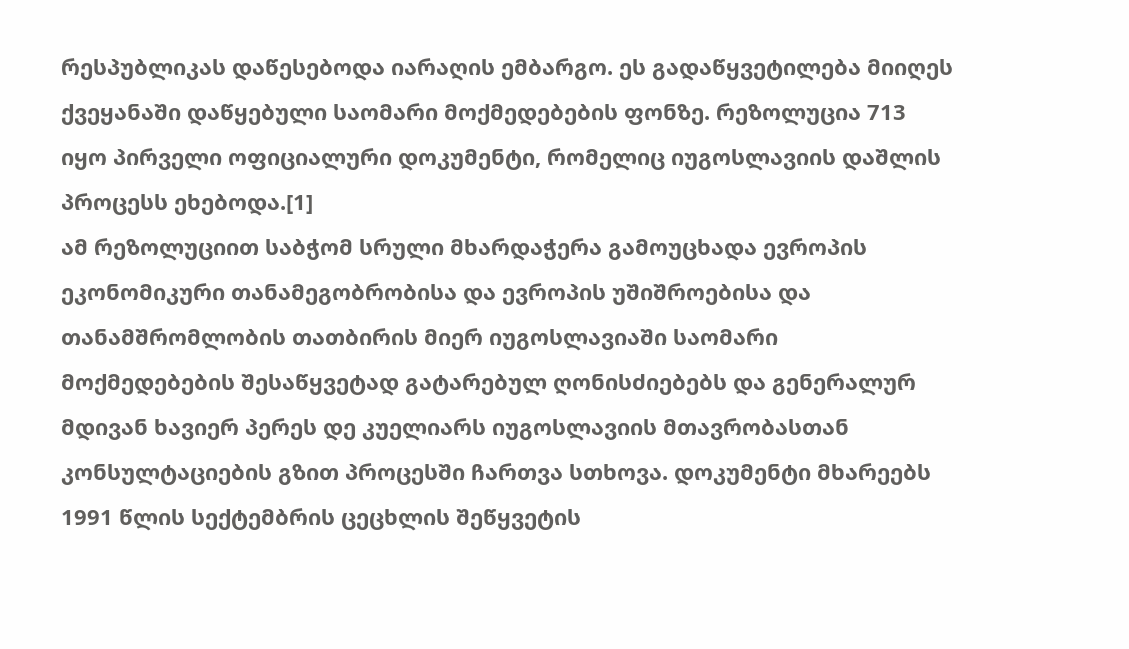რესპუბლიკას დაწესებოდა იარაღის ემბარგო. ეს გადაწყვეტილება მიიღეს ქვეყანაში დაწყებული საომარი მოქმედებების ფონზე. რეზოლუცია 713 იყო პირველი ოფიციალური დოკუმენტი, რომელიც იუგოსლავიის დაშლის პროცესს ეხებოდა.[1]
ამ რეზოლუციით საბჭომ სრული მხარდაჭერა გამოუცხადა ევროპის ეკონომიკური თანამეგობრობისა და ევროპის უშიშროებისა და თანამშრომლობის თათბირის მიერ იუგოსლავიაში საომარი მოქმედებების შესაწყვეტად გატარებულ ღონისძიებებს და გენერალურ მდივან ხავიერ პერეს დე კუელიარს იუგოსლავიის მთავრობასთან კონსულტაციების გზით პროცესში ჩართვა სთხოვა. დოკუმენტი მხარეებს 1991 წლის სექტემბრის ცეცხლის შეწყვეტის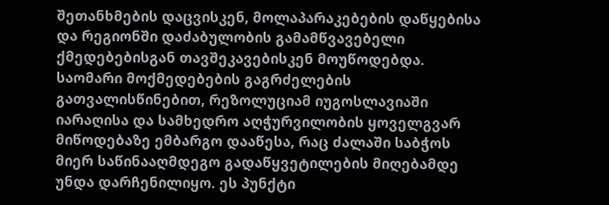შეთანხმების დაცვისკენ, მოლაპარაკებების დაწყებისა და რეგიონში დაძაბულობის გამამწვავებელი ქმედებებისგან თავშეკავებისკენ მოუწოდებდა.
საომარი მოქმედებების გაგრძელების გათვალისწინებით, რეზოლუციამ იუგოსლავიაში იარაღისა და სამხედრო აღჭურვილობის ყოველგვარ მიწოდებაზე ემბარგო დააწესა, რაც ძალაში საბჭოს მიერ საწინააღმდეგო გადაწყვეტილების მიღებამდე უნდა დარჩენილიყო. ეს პუნქტი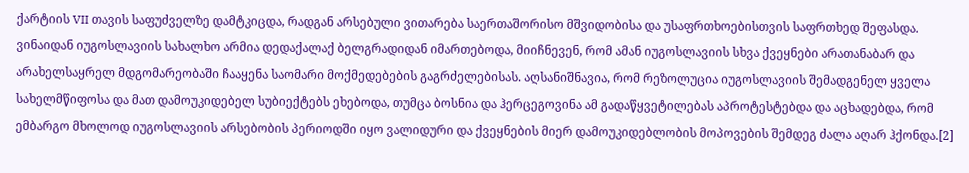ქარტიის VII თავის საფუძველზე დამტკიცდა, რადგან არსებული ვითარება საერთაშორისო მშვიდობისა და უსაფრთხოებისთვის საფრთხედ შეფასდა. ვინაიდან იუგოსლავიის სახალხო არმია დედაქალაქ ბელგრადიდან იმართებოდა, მიიჩნევენ, რომ ამან იუგოსლავიის სხვა ქვეყნები არათანაბარ და არახელსაყრელ მდგომარეობაში ჩააყენა საომარი მოქმედებების გაგრძელებისას. აღსანიშნავია, რომ რეზოლუცია იუგოსლავიის შემადგენელ ყველა სახელმწიფოსა და მათ დამოუკიდებელ სუბიექტებს ეხებოდა, თუმცა ბოსნია და ჰერცეგოვინა ამ გადაწყვეტილებას აპროტესტებდა და აცხადებდა, რომ ემბარგო მხოლოდ იუგოსლავიის არსებობის პერიოდში იყო ვალიდური და ქვეყნების მიერ დამოუკიდებლობის მოპოვების შემდეგ ძალა აღარ ჰქონდა.[2]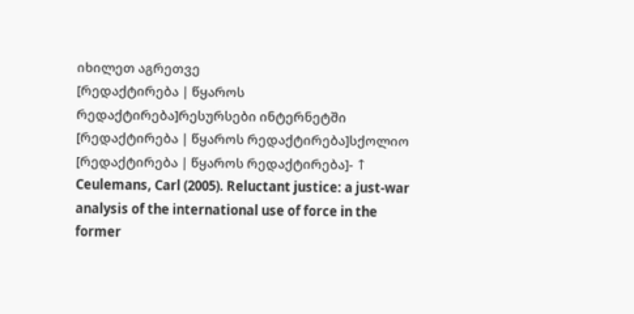იხილეთ აგრეთვე
[რედაქტირება | წყაროს რედაქტირება]რესურსები ინტერნეტში
[რედაქტირება | წყაროს რედაქტირება]სქოლიო
[რედაქტირება | წყაროს რედაქტირება]- ↑ Ceulemans, Carl (2005). Reluctant justice: a just-war analysis of the international use of force in the former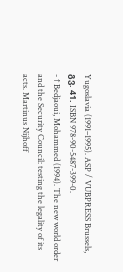Yugoslavia (1991–1995). ASP / VUBPRESS Brussels, გვ. 41. ISBN 978-90-5487-399-0.
- ↑ Bedjaoui, Mohammed (1994). The new world order and the Security Council: testing the legality of its acts. Martinus Nijhoff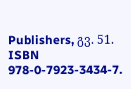Publishers, გვ. 51. ISBN 978-0-7923-3434-7.